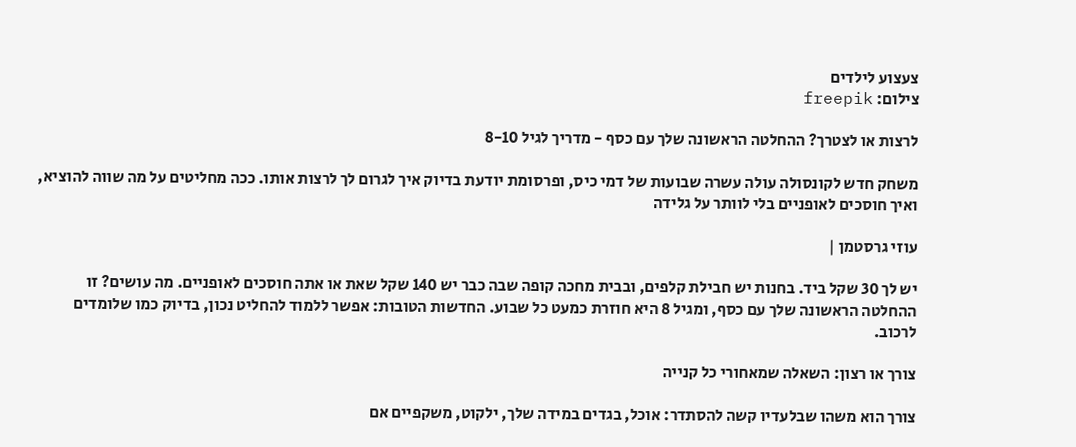צעצוע לילדים
צילום: freepik

לרצות או לצטרך? ההחלטה הראשונה שלך עם כסף - מדריך לגיל 8-10

משחק חדש לקונסולה עולה עשרה שבועות של דמי כיס, ופרסומת יודעת בדיוק איך לגרום לך לרצות אותו. ככה מחליטים על מה שווה להוציא, ואיך חוסכים לאופניים בלי לוותר על גלידה

עוזי גרסטמן |

יש לך 30 שקל ביד. בחנות יש חבילת קלפים, ובבית מחכה קופה שבה כבר יש 140 שקל שאת או אתה חוסכים לאופניים. מה עושים? זו ההחלטה הראשונה שלך עם כסף, ומגיל 8 היא חוזרת כמעט כל שבוע. החדשות הטובות: אפשר ללמוד להחליט נכון, בדיוק כמו שלומדים לרכוב.

צורך או רצון: השאלה שמאחורי כל קנייה

צורך הוא משהו שבלעדיו קשה להסתדר: אוכל, בגדים במידה שלך, ילקוט, משקפיים אם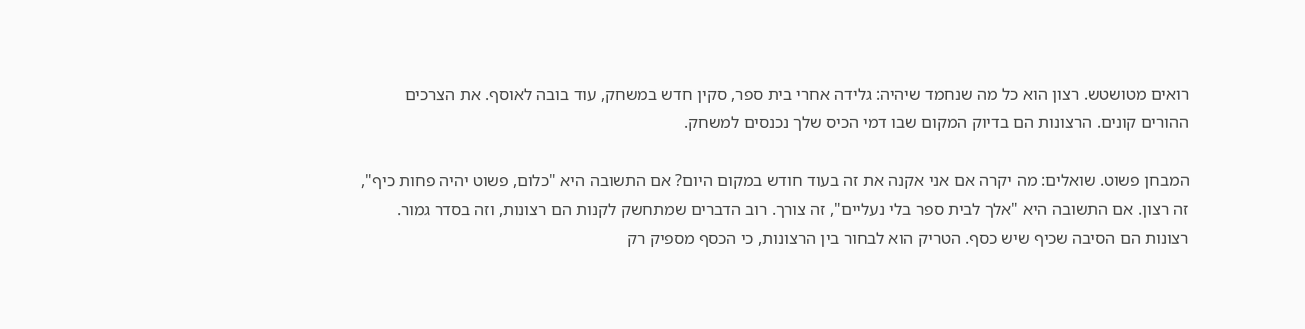רואים מטושטש. רצון הוא כל מה שנחמד שיהיה: גלידה אחרי בית ספר, סקין חדש במשחק, עוד בובה לאוסף. את הצרכים ההורים קונים. הרצונות הם בדיוק המקום שבו דמי הכיס שלך נכנסים למשחק.

המבחן פשוט. שואלים: מה יקרה אם אני אקנה את זה בעוד חודש במקום היום? אם התשובה היא "כלום, פשוט יהיה פחות כיף", זה רצון. אם התשובה היא "אלך לבית ספר בלי נעליים", זה צורך. רוב הדברים שמתחשק לקנות הם רצונות, וזה בסדר גמור. רצונות הם הסיבה שכיף שיש כסף. הטריק הוא לבחור בין הרצונות, כי הכסף מספיק רק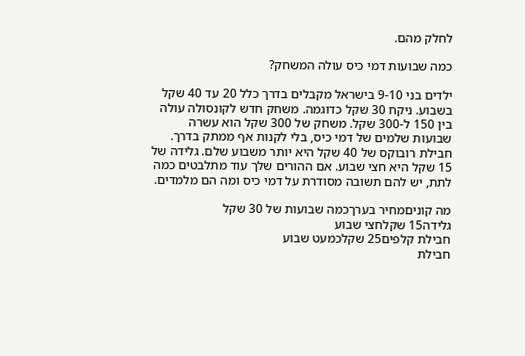לחלק מהם.

כמה שבועות דמי כיס עולה המשחק?

ילדים בני 9-10 בישראל מקבלים בדרך כלל 20 עד 40 שקל בשבוע. ניקח 30 שקל כדוגמה. משחק חדש לקונסולה עולה בין 150 ל-300 שקל. משחק של 300 שקל הוא עשרה שבועות שלמים של דמי כיס, בלי לקנות אף ממתק בדרך. חבילת רובוקס של 40 שקל היא יותר משבוע שלם. גלידה של 15 שקל היא חצי שבוע. אם ההורים שלך עוד מתלבטים כמה לתת, יש להם תשובה מסודרת על דמי כיס ומה הם מלמדים.

מה קוניםמחיר בערךכמה שבועות של 30 שקל
גלידה15 שקלחצי שבוע
חבילת קלפים25 שקלכמעט שבוע
חבילת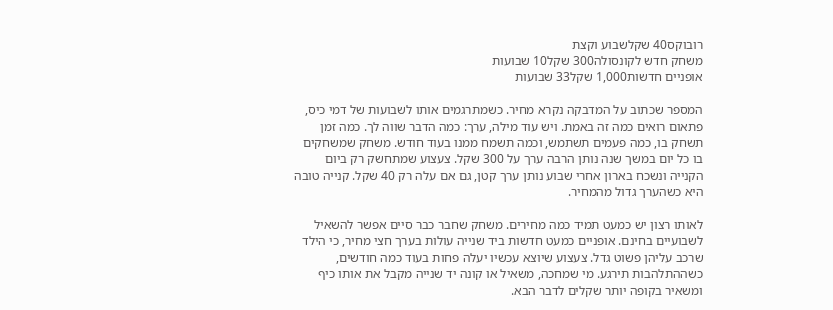רובוקס40 שקלשבוע וקצת
משחק חדש לקונסולה300 שקל10 שבועות
אופניים חדשות1,000 שקל33 שבועות

המספר שכתוב על המדבקה נקרא מחיר. כשמתרגמים אותו לשבועות של דמי כיס, פתאום רואים כמה זה באמת. ויש עוד מילה, ערך: כמה הדבר שווה לך. כמה זמן תשחק בו, כמה פעמים תשתמש, וכמה תשמח ממנו בעוד חודש. משחק שמשחקים בו כל יום במשך שנה נותן הרבה ערך על 300 שקל. צעצוע שמתחשק רק ביום הקנייה ונשכח בארון אחרי שבוע נותן ערך קטן, גם אם עלה רק 40 שקל. קנייה טובה היא כשהערך גדול מהמחיר.

לאותו רצון יש כמעט תמיד כמה מחירים. משחק שחבר כבר סיים אפשר להשאיל לשבועיים בחינם. אופניים כמעט חדשות ביד שנייה עולות בערך חצי מחיר, כי הילד שרכב עליהן פשוט גדל. צעצוע שיוצא עכשיו יעלה פחות בעוד כמה חודשים, כשההתלהבות תירגע. מי שמחכה, משאיל או קונה יד שנייה מקבל את אותו כיף ומשאיר בקופה יותר שקלים לדבר הבא.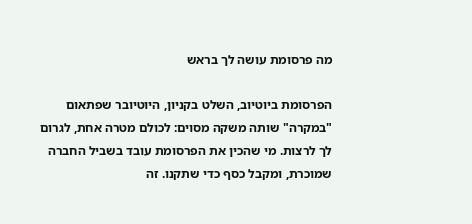מה פרסומת עושה לך בראש

הפרסומת ביוטיוב, השלט בקניון, היוטיובר שפתאום "במקרה" שותה משקה מסוים: לכולם מטרה אחת, לגרום לך לרצות. מי שהכין את הפרסומת עובד בשביל החברה שמוכרת, ומקבל כסף כדי שתקנו. זה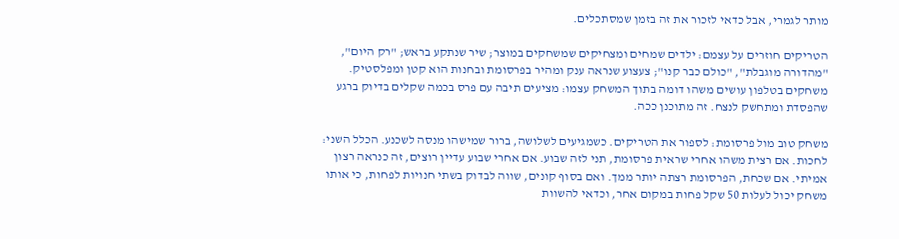מותר לגמרי, אבל כדאי לזכור את זה בזמן שמסתכלים.

הטריקים חוזרים על עצמם: ילדים שמחים ומצחיקים שמשחקים במוצר; שיר שנתקע בראש; "רק היום", "מהדורה מוגבלת", "כולם כבר קנו"; צעצוע שנראה ענק ומהיר בפרסומת ובחנות הוא קטן ומפלסטיק. משחקים בטלפון עושים משהו דומה בתוך המשחק עצמו: מציעים תיבה עם פרס בכמה שקלים בדיוק ברגע שהפסדת ומתחשק לנצח. זה מתוכנן ככה.

משחק טוב מול פרסומת: לספור את הטריקים. כשמגיעים לשלושה, ברור שמישהו מנסה לשכנע. הכלל השני: לחכות. אם רצית משהו אחרי שראית פרסומת, תני לזה שבוע. אם אחרי שבוע עדיין רוצים, זה כנראה רצון אמיתי. אם שכחת, הפרסומת רצתה יותר ממך. ואם בסוף קונים, שווה לבדוק בשתי חנויות לפחות, כי אותו משחק יכול לעלות 50 שקל פחות במקום אחר, וכדאי להשוות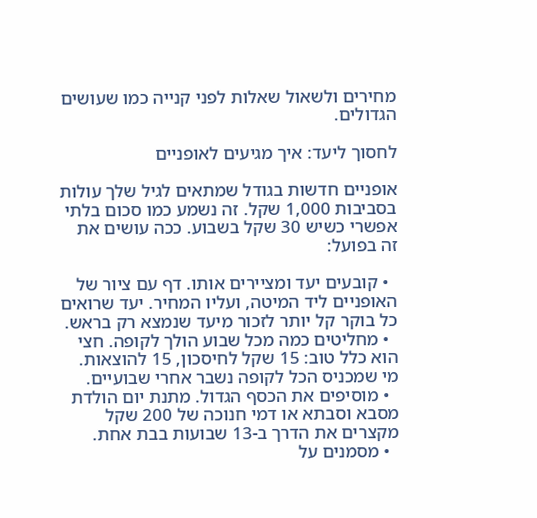מחירים ולשאול שאלות לפני קנייה כמו שעושים הגדולים.

לחסוך ליעד: איך מגיעים לאופניים

אופניים חדשות בגודל שמתאים לגיל שלך עולות בסביבות 1,000 שקל. זה נשמע כמו סכום בלתי אפשרי כשיש 30 שקל בשבוע. ככה עושים את זה בפועל:

  • קובעים יעד ומציירים אותו. דף עם ציור של האופניים ליד המיטה, ועליו המחיר. יעד שרואים כל בוקר קל יותר לזכור מיעד שנמצא רק בראש.
  • מחליטים כמה מכל שבוע הולך לקופה. חצי הוא כלל טוב: 15 שקל לחיסכון, 15 להוצאות. מי שמכניס הכל לקופה נשבר אחרי שבועיים.
  • מוסיפים את הכסף הגדול. מתנת יום הולדת מסבא וסבתא או דמי חנוכה של 200 שקל מקצרים את הדרך ב-13 שבועות בבת אחת.
  • מסמנים על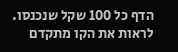הדף כל 100 שקל שנכנסו. לראות את הקו מתקדם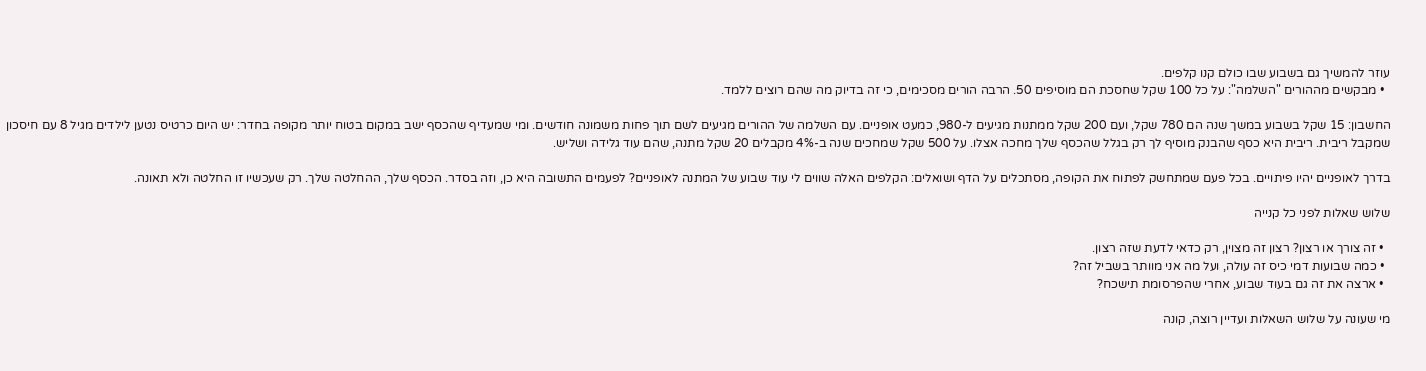עוזר להמשיך גם בשבוע שבו כולם קנו קלפים.
  • מבקשים מההורים "השלמה": על כל 100 שקל שחסכת הם מוסיפים 50. הרבה הורים מסכימים, כי זה בדיוק מה שהם רוצים ללמד.

החשבון: 15 שקל בשבוע במשך שנה הם 780 שקל, ועם 200 שקל ממתנות מגיעים ל-980, כמעט אופניים. עם השלמה של ההורים מגיעים לשם תוך פחות משמונה חודשים. ומי שמעדיף שהכסף ישב במקום בטוח יותר מקופה בחדר: יש היום כרטיס נטען לילדים מגיל 8 עם חיסכון שמקבל ריבית. ריבית היא כסף שהבנק מוסיף לך רק בגלל שהכסף שלך מחכה אצלו. על 500 שקל שמחכים שנה ב-4% מקבלים 20 שקל מתנה, שהם עוד גלידה ושליש.

בדרך לאופניים יהיו פיתויים. בכל פעם שמתחשק לפתוח את הקופה, מסתכלים על הדף ושואלים: הקלפים האלה שווים לי עוד שבוע של המתנה לאופניים? לפעמים התשובה היא כן, וזה בסדר. הכסף שלך, ההחלטה שלך. רק שעכשיו זו החלטה ולא תאונה.

שלוש שאלות לפני כל קנייה

  • זה צורך או רצון? רצון זה מצוין, רק כדאי לדעת שזה רצון.
  • כמה שבועות דמי כיס זה עולה, ועל מה אני מוותר בשביל זה?
  • ארצה את זה גם בעוד שבוע, אחרי שהפרסומת תישכח?

מי שעונה על שלוש השאלות ועדיין רוצה, קונה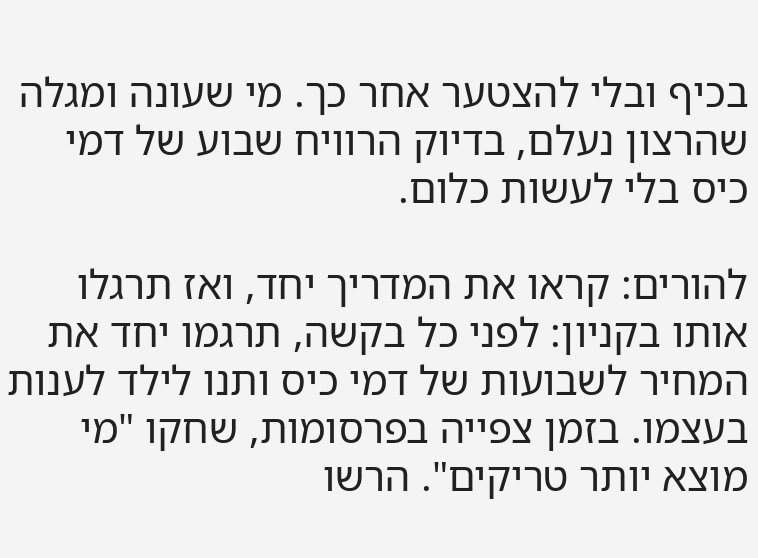בכיף ובלי להצטער אחר כך. מי שעונה ומגלה שהרצון נעלם, בדיוק הרוויח שבוע של דמי כיס בלי לעשות כלום.

להורים: קראו את המדריך יחד, ואז תרגלו אותו בקניון: לפני כל בקשה, תרגמו יחד את המחיר לשבועות של דמי כיס ותנו לילד לענות בעצמו. בזמן צפייה בפרסומות, שחקו "מי מוצא יותר טריקים". הרשו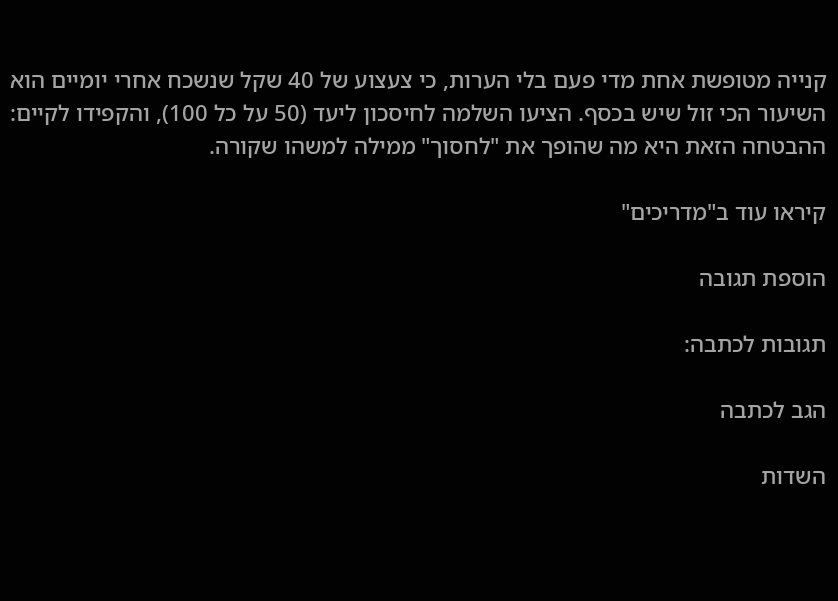קנייה מטופשת אחת מדי פעם בלי הערות, כי צעצוע של 40 שקל שנשכח אחרי יומיים הוא השיעור הכי זול שיש בכסף. הציעו השלמה לחיסכון ליעד (50 על כל 100), והקפידו לקיים: ההבטחה הזאת היא מה שהופך את "לחסוך" ממילה למשהו שקורה.

קיראו עוד ב"מדריכים"

הוספת תגובה

תגובות לכתבה:

הגב לכתבה

השדות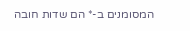המסומנים ב-* הם שדות חובה